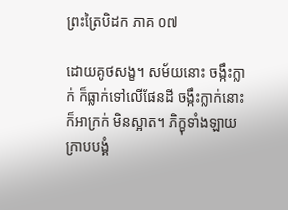ព្រះត្រៃបិដក ភាគ ០៧

ដោយគូថសង្ខ។ សម័យនោះ ចង្កឹះក្លាក់ ក៏ធ្លាក់ទៅលើផែនដី ចង្កឹះក្លាក់នោះក៏អាក្រក់ មិនស្អាត។ ភិក្ខុទាំងឡាយ ក្រាបបង្គំ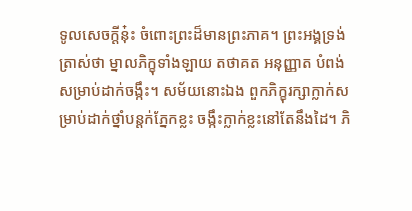ទូលសេចក្តីនុ៎ះ ចំពោះព្រះដ៏មានព្រះភាគ។ ព្រះអង្គទ្រង់ត្រាស់ថា ម្នាលភិក្ខុទាំងឡាយ តថាគត អនុញ្ញាត បំពង់សម្រាប់ដាក់ចង្កឹះ។ សម័យនោះឯង ពួកភិក្ខុរក្សាក្លាក់សម្រាប់ដាក់ថ្នាំបន្តក់ភ្នែកខ្លះ ចង្កឹះក្លាក់ខ្លះនៅតែនឹងដៃ។ ភិ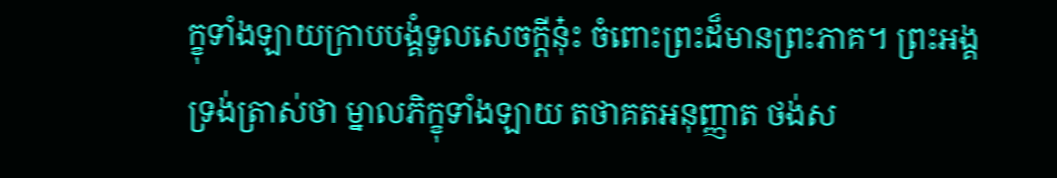ក្ខុទាំងឡាយក្រាបបង្គំទូលសេចក្តីនុ៎ះ ចំពោះព្រះដ៏មានព្រះភាគ។ ព្រះអង្គទ្រង់ត្រាស់ថា ម្នាលភិក្ខុទាំងឡាយ តថាគតអនុញ្ញាត ថង់ស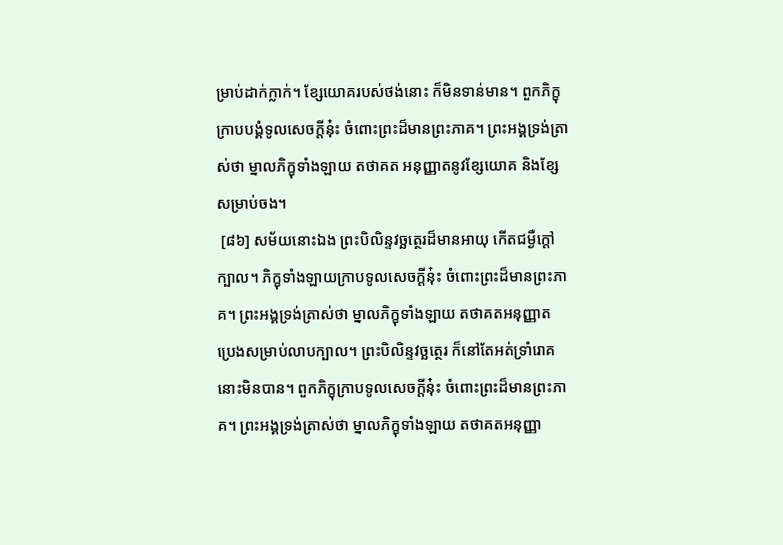ម្រាប់ដាក់ក្លាក់។ ខ្សែយោគរបស់ថង់នោះ ក៏មិនទាន់មាន។ ពួកភិក្ខុក្រាបបង្គំទូលសេចក្តីនុ៎ះ ចំពោះព្រះដ៏មានព្រះភាគ។ ព្រះអង្គទ្រង់ត្រាស់ថា ម្នាលភិក្ខុទាំងឡាយ តថាគត អនុញ្ញាតនូវខ្សែយោគ និងខ្សែសម្រាប់ចង។
 [៨៦] សម័យនោះឯង ព្រះបិលិន្ទវច្ឆត្ថេរដ៏មានអាយុ កើតជម្ងឺក្តៅក្បាល។ ភិក្ខុទាំងឡាយក្រាបទូលសេចក្តីនុ៎ះ ចំពោះព្រះដ៏មានព្រះភាគ។ ព្រះអង្គទ្រង់ត្រាស់ថា ម្នាលភិក្ខុទាំងឡាយ តថាគតអនុញ្ញាត ប្រេងសម្រាប់លាបក្បាល។ ព្រះបិលិន្ទវច្ឆត្ថេរ ក៏នៅតែអត់ទ្រាំរោគនោះមិនបាន។ ពួកភិក្ខុក្រាបទូលសេចក្តីនុ៎ះ ចំពោះព្រះដ៏មានព្រះភាគ។ ព្រះអង្គទ្រង់ត្រាស់ថា ម្នាលភិក្ខុទាំងឡាយ តថាគតអនុញ្ញា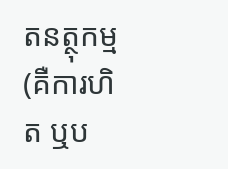តនត្ថុកម្ម (គឺការហិត ឬប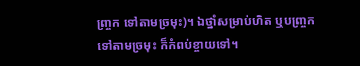ញ្ច្រក ទៅតាមច្រមុះ)។ ឯថ្នាំសម្រាប់ហិត ឬបញ្ច្រក ទៅតាមច្រមុះ ក៏កំពប់ខ្ចាយទៅ។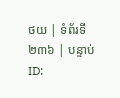ថយ | ទំព័រទី ២៣៦ | បន្ទាប់
ID: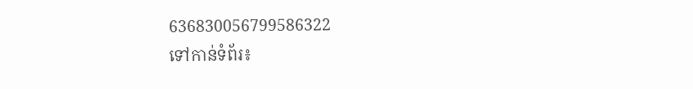636830056799586322
ទៅកាន់ទំព័រ៖